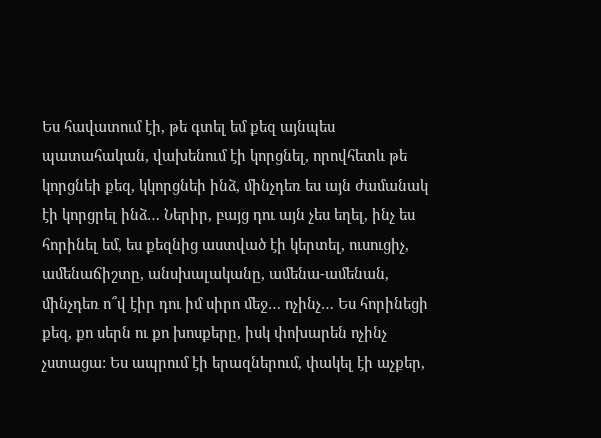Ես հավատում էի, թե գտել եմ քեզ այնպես պատահական, վախենում էի կորցնել, որովհետև թե կորցնեի քեզ, կկորցնեի ինձ, մինչդեռ ես այն ժամանակ էի կորցրել ինձ… Ներիր, բայց դու այն չես եղել, ինչ ես հորինել եմ, ես քեզնից աստված էի կերտել, ուսուցիչ, ամենաճիշտը, անսխալականը, ամենա-ամենան, մինչդեռ ո՞վ էիր դու իմ սիրո մեջ… ոչինչ… Ես հորինեցի քեզ, քո սերն ու քո խոսքերը, իսկ փոխարեն ոչինչ չստացա: Ես ապրում էի երազներում, փակել էի աչքեր,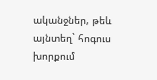ականջներ, թեև այնտեղ` հոգուս խորքում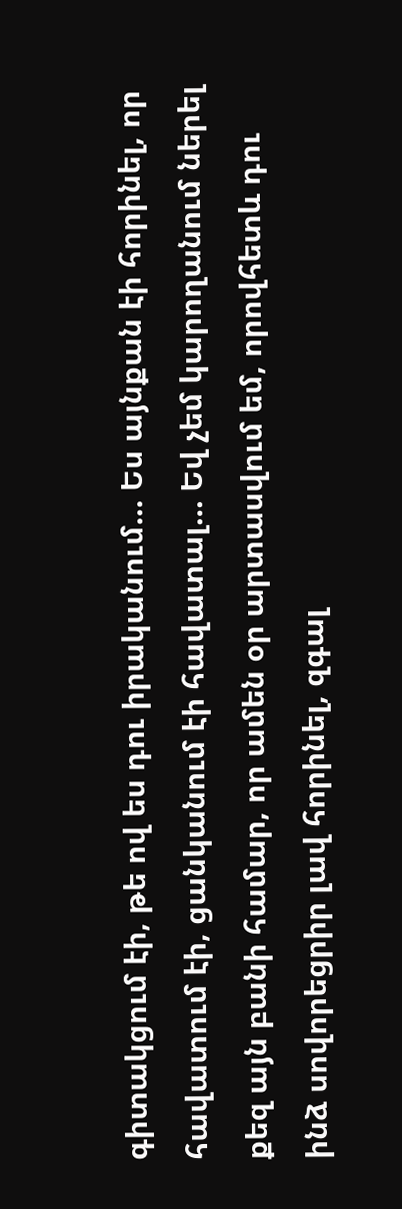գիտակցում էի, թե ով ես դու իրականում… Ես այնքան էի հորինել, որ հավատում էի, ցանկանում էի հավատալ… Եվ չեմ կարողանում ներել քեզ այն բանի համար, որ ամեն օր արտասվում եմ, որովհետև դու ինձ սովորեցրիր լավ հորինել, զգալ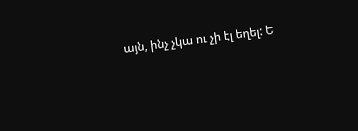այն, ինչ չկա ու չի էլ եղել: Ե